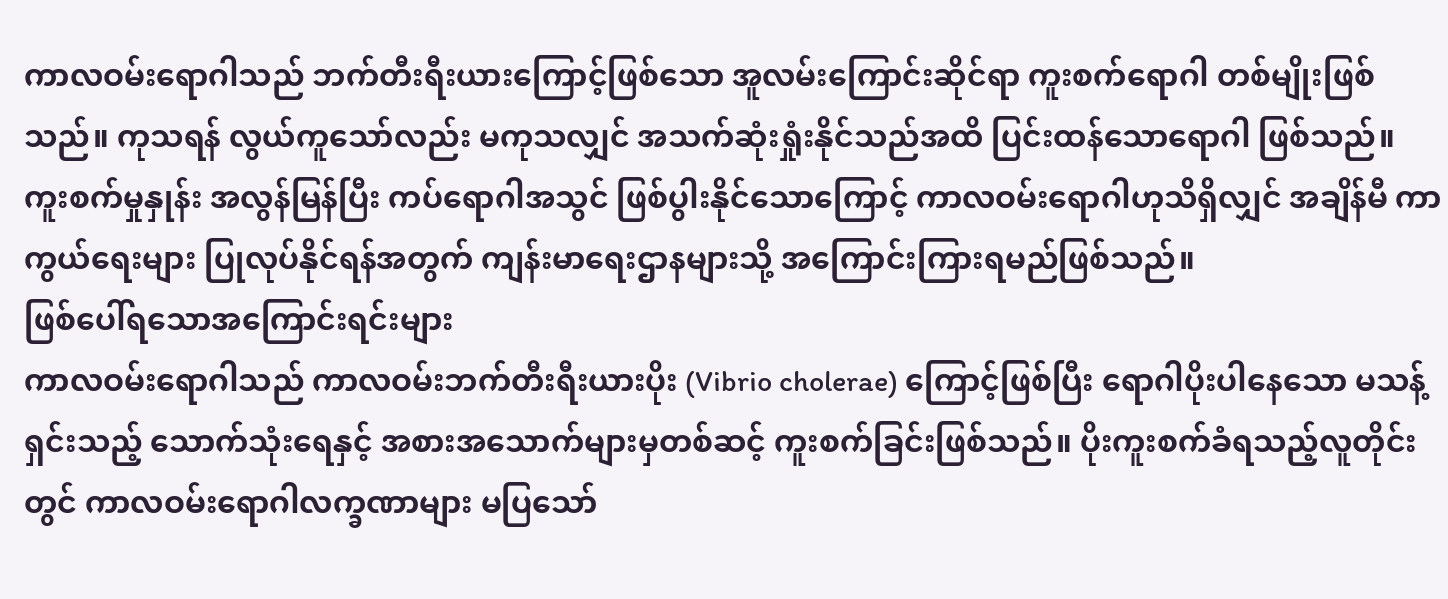ကာလဝမ်းရောဂါသည် ဘက်တီးရီးယားကြောင့်ဖြစ်သော အူလမ်းကြောင်းဆိုင်ရာ ကူးစက်ရောဂါ တစ်မျိုးဖြစ်သည်။ ကုသရန် လွယ်ကူသော်လည်း မကုသလျှင် အသက်ဆုံးရှုံးနိုင်သည်အထိ ပြင်းထန်သောရောဂါ ဖြစ်သည်။ ကူးစက်မှုနှုန်း အလွန်မြန်ပြီး ကပ်ရောဂါအသွင် ဖြစ်ပွါးနိုင်သောကြောင့် ကာလဝမ်းရောဂါဟုသိရှိလျှင် အချိန်မီ ကာကွယ်ရေးများ ပြုလုပ်နိုင်ရန်အတွက် ကျန်းမာရေးဌာနများသို့ အကြောင်းကြားရမည်ဖြစ်သည်။
ဖြစ်ပေါ်ရသောအကြောင်းရင်းများ
ကာလဝမ်းရောဂါသည် ကာလဝမ်းဘက်တီးရီးယားပိုး (Vibrio cholerae) ကြောင့်ဖြစ်ပြီး ရောဂါပိုးပါနေသော မသန့်ရှင်းသည့် သောက်သုံးရေနှင့် အစားအသောက်များမှတစ်ဆင့် ကူးစက်ခြင်းဖြစ်သည်။ ပိုးကူးစက်ခံရသည့်လူတိုင်းတွင် ကာလဝမ်းရောဂါလက္ခဏာများ မပြသော်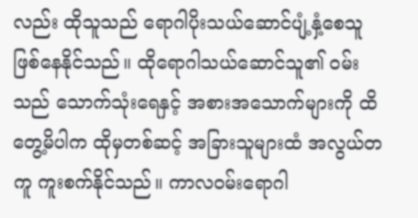လည်း ထိုသူသည် ရောဂါပိုးသယ်ဆောင်ပျံ့နှံ့စေသူ ဖြစ်နေနိုင်သည်။ ထိုရောဂါသယ်ဆောင်သူ၏ ဝမ်းသည် သောက်သုံးရေနှင့် အစားအသောက်များကို ထိတွေ့မိပါက ထိုမှတစ်ဆင့် အခြားသူများထံ အလွယ်တကူ ကူးစက်နိုင်သည်။ ကာလဝမ်းရောဂါ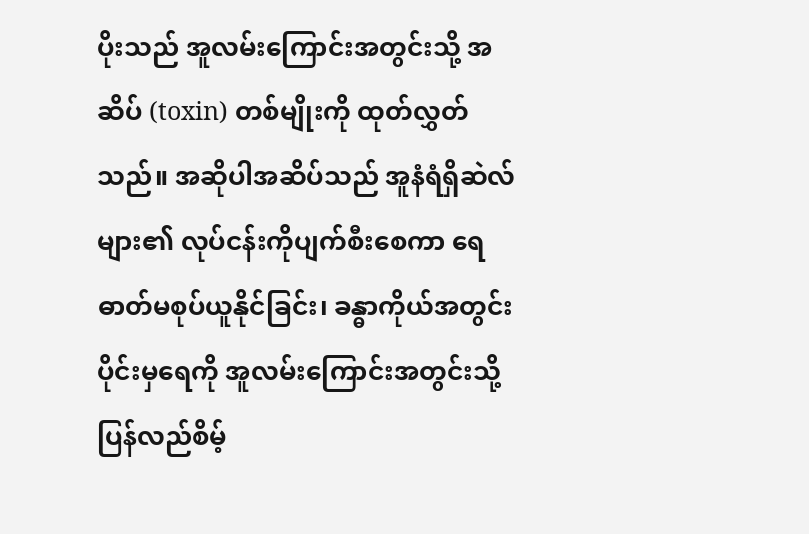ပိုးသည် အူလမ်းကြောင်းအတွင်းသို့ အဆိပ် (toxin) တစ်မျိုးကို ထုတ်လွှတ်သည်။ အဆိုပါအဆိပ်သည် အူနံရံရှိဆဲလ်များ၏ လုပ်ငန်းကိုပျက်စီးစေကာ ရေဓာတ်မစုပ်ယူနိုင်ခြင်း၊ ခန္ဓာကိုယ်အတွင်းပိုင်းမှရေကို အူလမ်းကြောင်းအတွင်းသို့ ပြန်လည်စိမ့်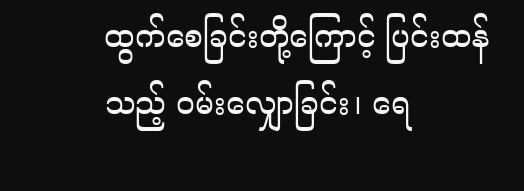ထွက်စေခြင်းတို့ကြောင့် ပြင်းထန်သည့် ဝမ်းလျှောခြင်း၊ ရေ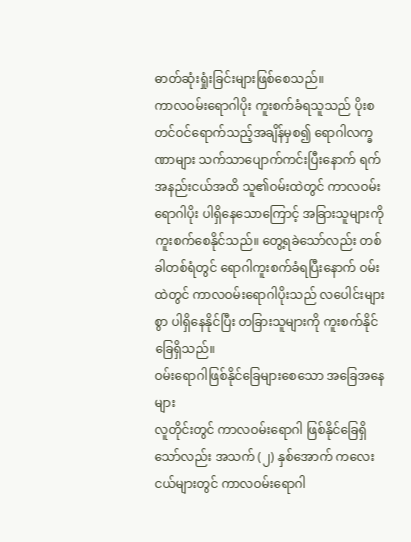ဓာတ်ဆုံးရှုံးခြင်းများဖြစ်စေသည်။
ကာလဝမ်းရောဂါပိုး ကူးစက်ခံရသူသည် ပိုးစတင်ဝင်ရောက်သည့်အချိန်မှစ၍ ရောဂါလက္ခဏာများ သက်သာပျောက်ကင်းပြီးနောက် ရက်အနည်းငယ်အထိ သူ၏ဝမ်းထဲတွင် ကာလဝမ်းရောဂါပိုး ပါရှိနေသောကြောင့် အခြားသူများကို ကူးစက်စေနိုင်သည်။ တွေ့ရခဲသော်လည်း တစ်ခါတစ်ရံတွင် ရောဂါကူးစက်ခံရပြီးနောက် ဝမ်းထဲတွင် ကာလဝမ်းရောဂါပိုးသည် လပေါင်းများစွာ ပါရှိနေနိုင်ပြီး တခြားသူများကို ကူးစက်နိုင်ခြေရှိသည်။
ဝမ်းရောဂါဖြစ်နိုင်ခြေများစေသော အခြေအနေများ
လူတိုင်းတွင် ကာလဝမ်းရောဂါ ဖြစ်နိုင်ခြေရှိသော်လည်း အသက် (၂) နှစ်အောက် ကလေးငယ်များတွင် ကာလဝမ်းရောဂါ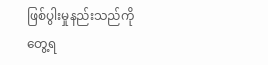ဖြစ်ပွါးမှုနည်းသည်ကို တွေ့ရ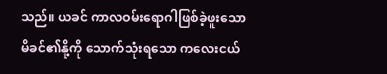သည်။ ယခင် ကာလဝမ်းရောဂါဖြစ်ခဲ့ဖူးသော မိခင်၏နို့ကို သောက်သုံးရသော ကလေးငယ်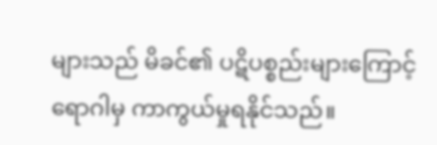များသည် မိခင်၏ ပဋိပစ္စည်းများကြောင့် ရောဂါမှ ကာကွယ်မှုရနိုင်သည်။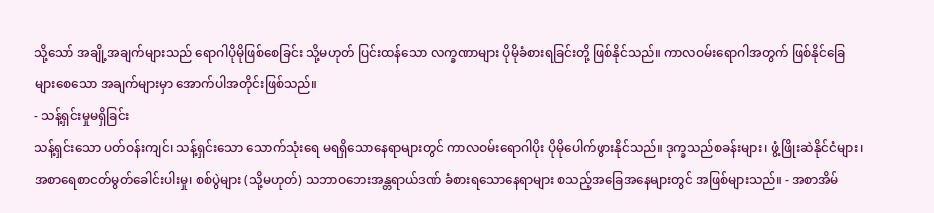သို့သော် အချို့အချက်များသည် ရောဂါပိုမိုဖြစ်စေခြင်း သို့မဟုတ် ပြင်းထန်သော လက္ခဏာများ ပိုမိုခံစားရခြင်းတို့ ဖြစ်နိုင်သည်။ ကာလဝမ်းရောဂါအတွက် ဖြစ်နိုင်ခြေများစေသော အချက်များမှာ အောက်ပါအတိုင်းဖြစ်သည်။
- သန့်ရှင်းမှုမရှိခြင်း
သန့်ရှင်းသော ပတ်ဝန်းကျင်၊ သန့်ရှင်းသော သောက်သုံးရေ မရရှိသောနေရာများတွင် ကာလဝမ်းရောဂါပိုး ပိုမိုပေါက်ဖွားနိုင်သည်။ ဒုက္ခသည်စခန်းများ၊ ဖွံ့ဖြိုးဆဲနိုင်ငံများ၊ အစာရေစာငတ်မွတ်ခေါင်းပါးမှု၊ စစ်ပွဲများ (သို့မဟုတ်) သဘာဝဘေးအန္တရာယ်ဒဏ် ခံစားရသောနေရာများ စသည့်အခြေအနေများတွင် အဖြစ်များသည်။ - အစာအိမ်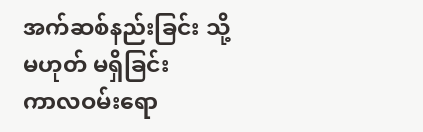အက်ဆစ်နည်းခြင်း သို့မဟုတ် မရှိခြင်း
ကာလဝမ်းရော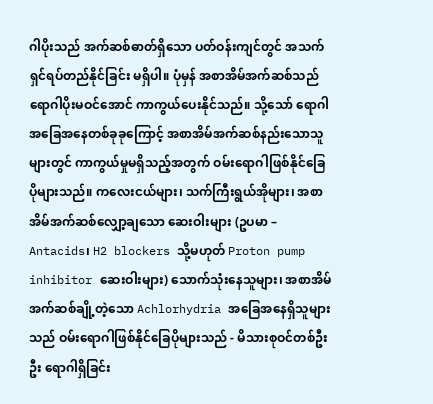ဂါပိုးသည် အက်ဆစ်ဓာတ်ရှိသော ပတ်ဝန်းကျင်တွင် အသက်ရှင်ရပ်တည်နိုင်ခြင်း မရှိပါ။ ပုံမှန် အစာအိမ်အက်ဆစ်သည် ရောဂါပိုးမဝင်အောင် ကာကွယ်ပေးနိုင်သည်။ သို့သော် ရောဂါအခြေအနေတစ်ခုခုကြောင့် အစာအိမ်အက်ဆစ်နည်းသောသူများတွင် ကာကွယ်မှုမရှိသည့်အတွက် ဝမ်းရောဂါဖြစ်နိုင်ခြေ ပိုများသည်။ ကလေးငယ်များ၊ သက်ကြီးရွယ်အိုများ၊ အစာအိမ်အက်ဆစ်လျှော့ချသော ဆေးဝါးများ (ဥပမာ – Antacids၊ H2 blockers သို့မဟုတ် Proton pump inhibitor ဆေးဝါးများ) သောက်သုံးနေသူများ၊ အစာအိမ်အက်ဆစ်ချို့တဲ့သော Achlorhydria အခြေအနေရှိသူများသည် ဝမ်းရောဂါဖြစ်နိုင်ခြေပိုများသည် - မိသားစုဝင်တစ်ဦးဦး ရောဂါရှိခြင်း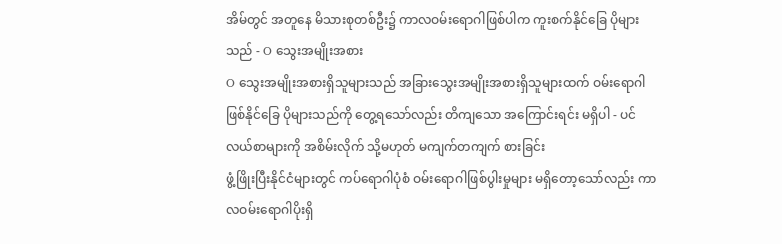အိမ်တွင် အတူနေ မိသားစုတစ်ဦး၌ ကာလဝမ်းရောဂါဖြစ်ပါက ကူးစက်နိုင်ခြေ ပိုများသည် - O သွေးအမျိုးအစား
O သွေးအမျိုးအစားရှိသူများသည် အခြားသွေးအမျိုးအစားရှိသူများထက် ဝမ်းရောဂါဖြစ်နိုင်ခြေ ပိုများသည်ကို တွေ့ရသော်လည်း တိကျသော အကြောင်းရင်း မရှိပါ - ပင်လယ်စာများကို အစိမ်းလိုက် သို့မဟုတ် မကျက်တကျက် စားခြင်း
ဖွံ့ဖြိုးပြီးနိုင်ငံများတွင် ကပ်ရောဂါပုံစံ ဝမ်းရောဂါဖြစ်ပွါးမှုများ မရှိတော့သော်လည်း ကာလဝမ်းရောဂါပိုးရှိ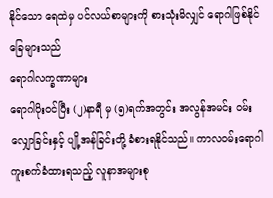နိုင်သော ရေထဲမှ ပင်လယ်စာများကို စားသုံးမိလျှင် ရောဂါဖြစ်နိုင်ခြေများသည်
ရောဂါလက္ခဏာများ
ရောဂါပိုးဝင်ပြီး (၂)နာရီ မှ (၅)ရက်အတွင်း အလွန်အမင်း ဝမ်းလျှောခြင်းနှင့် ပျို့အန်ခြင်းတို့ ခံစားရနိုင်သည်။ ကာလဝမ်းရောဂါ ကူးစက်ခံထားရသည့် လူနာအများစု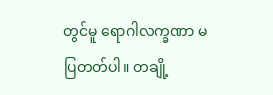တွင်မူ ရောဂါလက္ခဏာ မပြတတ်ပါ။ တချို့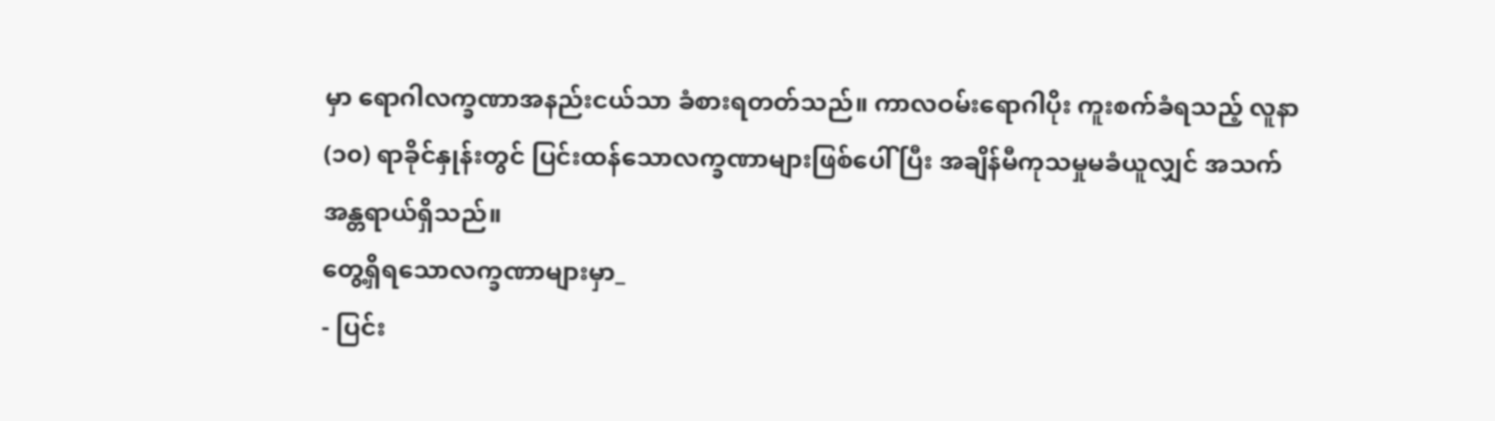မှာ ရောဂါလက္ခဏာအနည်းငယ်သာ ခံစားရတတ်သည်။ ကာလဝမ်းရောဂါပိုး ကူးစက်ခံရသည့် လူနာ (၁၀) ရာခိုင်နှုန်းတွင် ပြင်းထန်သောလက္ခဏာများဖြစ်ပေါ် ပြီး အချိန်မီကုသမှုမခံယူလျှင် အသက်အန္တရာယ်ရှိသည်။
တွေ့ရှိရသောလက္ခဏာများမှာ_
- ပြင်း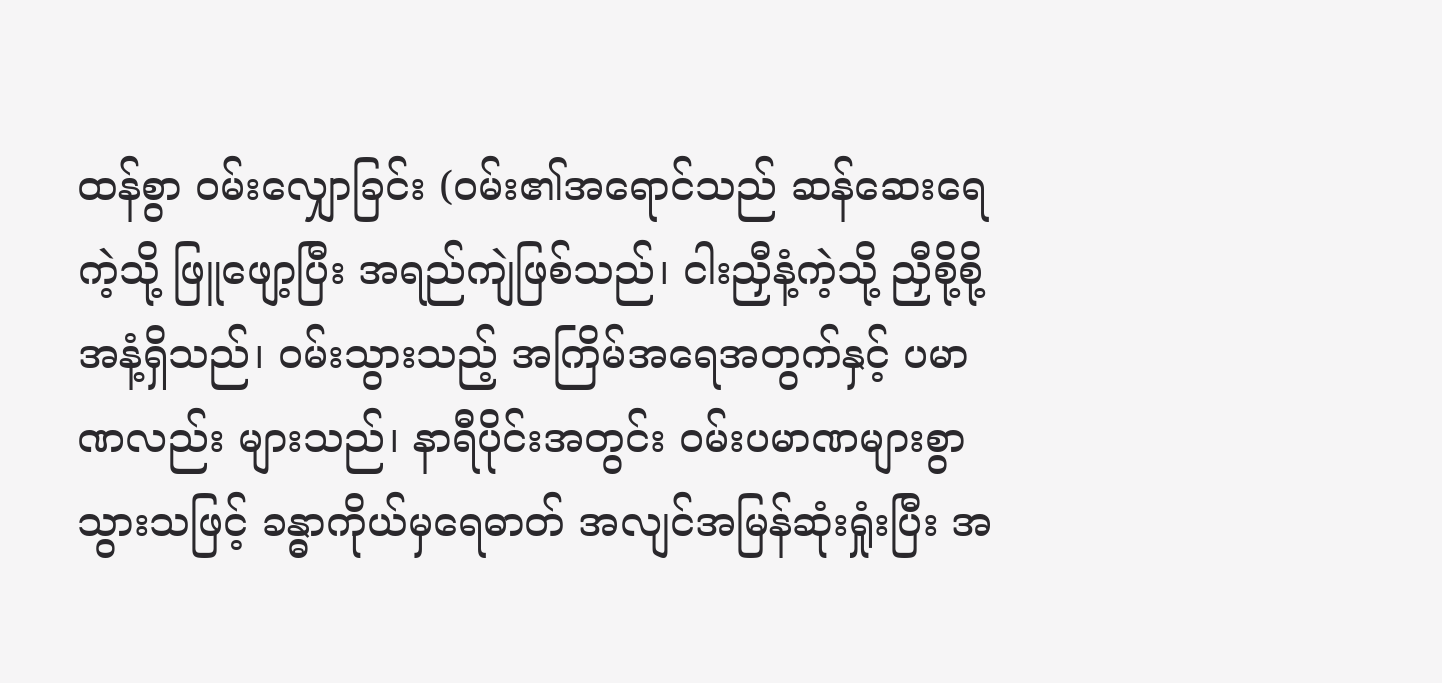ထန်စွာ ဝမ်းလျှောခြင်း (ဝမ်း၏အရောင်သည် ဆန်ဆေးရေကဲ့သို့ ဖြူဖျော့ပြီး အရည်ကျဲဖြစ်သည်၊ ငါးညှီနံ့ကဲ့သို့ ညှီစို့စို့အနံ့ရှိသည်၊ ဝမ်းသွားသည့် အကြိမ်အရေအတွက်နှင့် ပမာဏလည်း များသည်၊ နာရီပိုင်းအတွင်း ဝမ်းပမာဏများစွာ သွားသဖြင့် ခန္ဓာကိုယ်မှရေဓာတ် အလျင်အမြန်ဆုံးရှုံးပြီး အ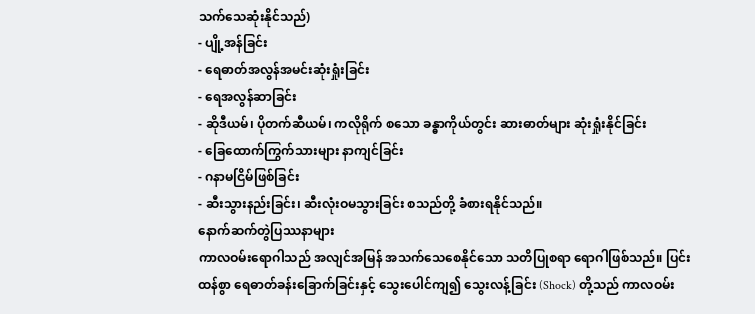သက်သေဆုံးနိုင်သည်)
- ပျို့အန်ခြင်း
- ရေဓာတ်အလွန်အမင်းဆုံးရှုံးခြင်း
- ရေအလွန်ဆာခြင်း
- ဆိုဒီယမ်၊ ပိုတက်ဆီယမ်၊ ကလိုရိုက် စသော ခန္ဓာကိုယ်တွင်း ဆားဓာတ်များ ဆုံးရှုံးနိုင်ခြင်း
- ခြေထောက်ကြွက်သားများ နာကျင်ခြင်း
- ဂနာမငြိမ်ဖြစ်ခြင်း
- ဆီးသွားနည်းခြင်း၊ ဆီးလုံးဝမသွားခြင်း စသည်တို့ ခံစားရနိုင်သည်။
နောက်ဆက်တွဲပြဿနာများ
ကာလဝမ်းရောဂါသည် အလျင်အမြန် အသက်သေစေနိုင်သော သတိပြုစရာ ရောဂါဖြစ်သည်။ ပြင်းထန်စွာ ရေဓာတ်ခန်းခြောက်ခြင်းနှင့် သွေးပေါင်ကျ၍ သွေးလန့်ခြင်း (Shock) တို့သည် ကာလဝမ်း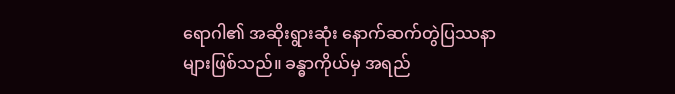ရောဂါ၏ အဆိုးရွားဆုံး နောက်ဆက်တွဲပြဿနာများဖြစ်သည်။ ခန္ဓာကိုယ်မှ အရည်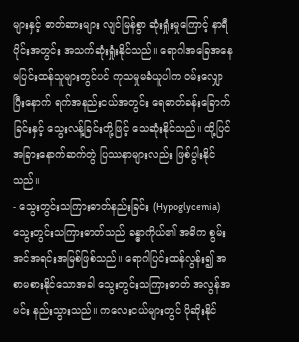များနှင့် ဓာတ်ဆားများ လျင်မြန်စွာ ဆုံးရှုံးမှုကြောင့် နာရီပိုင်းအတွင်း အသက်ဆုံးရှုံးနိုင်သည်။ ရောဂါအခြေအနေ မပြင်းထန်သူများတွင်ပင် ကုသမှုမခံယူပါက ဝမ်းလျှောပြီးနောက် ရက်အနည်းငယ်အတွင်း ရေဓာတ်ခန်းခြောက်ခြင်းနှင့် သွေးလန့်ခြင်းတို့ဖြင့် သေဆုံးနိုင်သည်။ ထို့ပြင် အခြားနောက်ဆက်တွဲ ပြဿနာများလည်း ဖြစ်ပွါးနိုင်သည်။
- သွေးတွင်းသကြားဓာတ်နည်းခြင်း (Hypoglycemia)
သွေးတွင်းသကြားဓာတ်သည် ခန္ဓာကိုယ်၏ အဓိက စွမ်းအင်အရင်းအမြစ်ဖြစ်သည်။ ရောဂါပြင်းထန်လွန်း၍ အစာမစားနိုင်သောအခါ သွေးတွင်းသကြားဓာတ် အလွန်အမင်း နည်းသွားသည်။ ကလေးငယ်များတွင် ပိုဆိုးနိုင်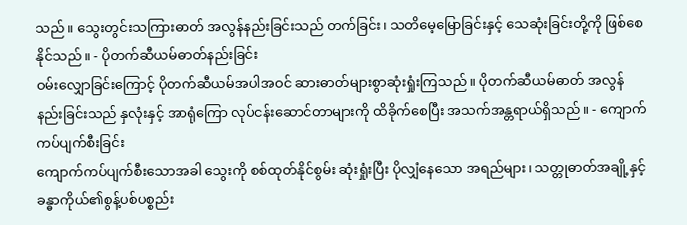သည်။ သွေးတွင်းသကြားဓာတ် အလွန်နည်းခြင်းသည် တက်ခြင်း၊ သတိမေ့မြောခြင်းနှင့် သေဆုံးခြင်းတို့ကို ဖြစ်စေနိုင်သည်။ - ပိုတက်ဆီယမ်ဓာတ်နည်းခြင်း
ဝမ်းလျှောခြင်းကြောင့် ပိုတက်ဆီယမ်အပါအဝင် ဆားဓာတ်များစွာဆုံးရှုံးကြသည်။ ပိုတက်ဆီယမ်ဓာတ် အလွန်နည်းခြင်းသည် နှလုံးနှင့် အာရုံကြော လုပ်ငန်းဆောင်တာများကို ထိခိုက်စေပြီး အသက်အန္တရာယ်ရှိသည်။ - ကျောက်ကပ်ပျက်စီးခြင်း
ကျောက်ကပ်ပျက်စီးသောအခါ သွေးကို စစ်ထုတ်နိုင်စွမ်း ဆုံးရှုံးပြီး ပိုလျှံနေသော အရည်များ၊ သတ္တုဓာတ်အချို့နှင့် ခန္ဓာကိုယ်၏စွန့်ပစ်ပစ္စည်း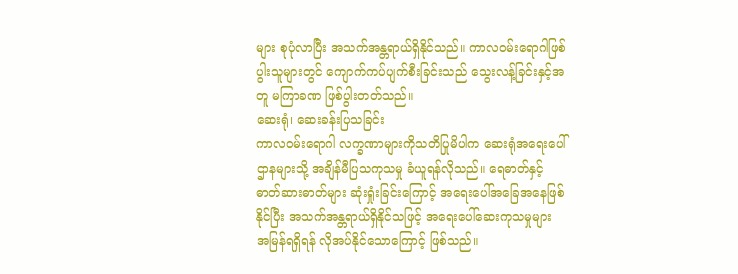များ စုပုံလာပြီး အသက်အန္တရာယ်ရှိနိုင်သည်။ ကာလဝမ်းရောဂါဖြစ်ပွါးသူများတွင် ကျောက်ကပ်ပျက်စီးခြင်းသည် သွေးလန့်ခြင်းနှင့်အတူ မကြာခဏ ဖြစ်ပွါးတတ်သည်။
ဆေးရုံ၊ ဆေးခန်းပြသခြင်း
ကာလဝမ်းရောဂါ လက္ခဏာများကိုသတိပြုမိပါက ဆေးရုံအရေးပေါ်ဌာနများသို့ အချိန်မီပြသကုသမှု ခံယူရန်လိုသည်။ ရေဓာတ်နှင့် ဓာတ်ဆားဓာတ်များ ဆုံးရှုံးခြင်းကြောင့် အရေးပေါ်အခြေအနေဖြစ်နိုင်ပြီး အသက်အန္တရာယ်ရှိနိုင်သဖြင့် အရေးပေါ်ဆေးကုသမှုများ အမြန်ရရှိရန် လိုအပ်နိုင်သောကြောင့် ဖြစ်သည်။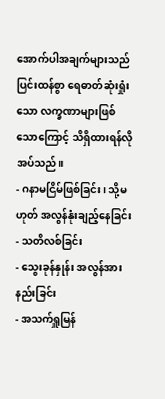အောက်ပါအချက်များသည် ပြင်းထန်စွာ ရေဓာတ်ဆုံးရှုံးသော လက္ခဏာများဖြစ်သောကြောင့် သိရှိထားရန်လိုအပ်သည်။
- ဂနာမငြိမ်ဖြစ်ခြင်း၊ သို့မဟုတ် အလွန်နုံးချည့်နေခြင်း
- သတိလစ်ခြင်း
- သွေးခုန်နှုန်း အလွန်အားနည်းခြင်း
- အသက်ရှူမြန်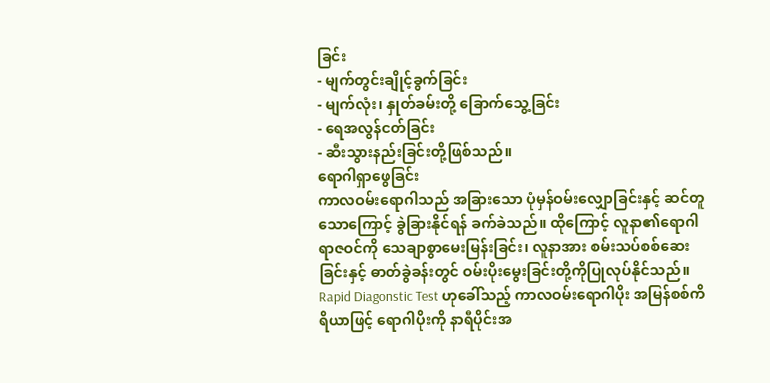ခြင်း
- မျက်တွင်းချိုင့်ခွက်ခြင်း
- မျက်လုံး၊ နှုတ်ခမ်းတို့ ခြောက်သွေ့ခြင်း
- ရေအလွန်ငတ်ခြင်း
- ဆီးသွားနည်းခြင်းတို့ဖြစ်သည်။
ရောဂါရှာဖွေခြင်း
ကာလဝမ်းရောဂါသည် အခြားသော ပုံမှန်ဝမ်းလျှောခြင်းနှင့် ဆင်တူသောကြောင့် ခွဲခြားနိုင်ရန် ခက်ခဲသည်။ ထိုကြောင့် လူနာ၏ရောဂါရာဇဝင်ကို သေချာစွာမေးမြန်းခြင်း၊ လူနာအား စမ်းသပ်စစ်ဆေးခြင်းနှင့် ဓာတ်ခွဲခန်းတွင် ဝမ်းပိုးမွေးခြင်းတို့ကိုပြုလုပ်နိုင်သည်။ Rapid Diagonstic Test ဟုခေါ်သည့် ကာလဝမ်းရောဂါပိုး အမြန်စစ်ကိရိယာဖြင့် ရောဂါပိုးကို နာရီပိုင်းအ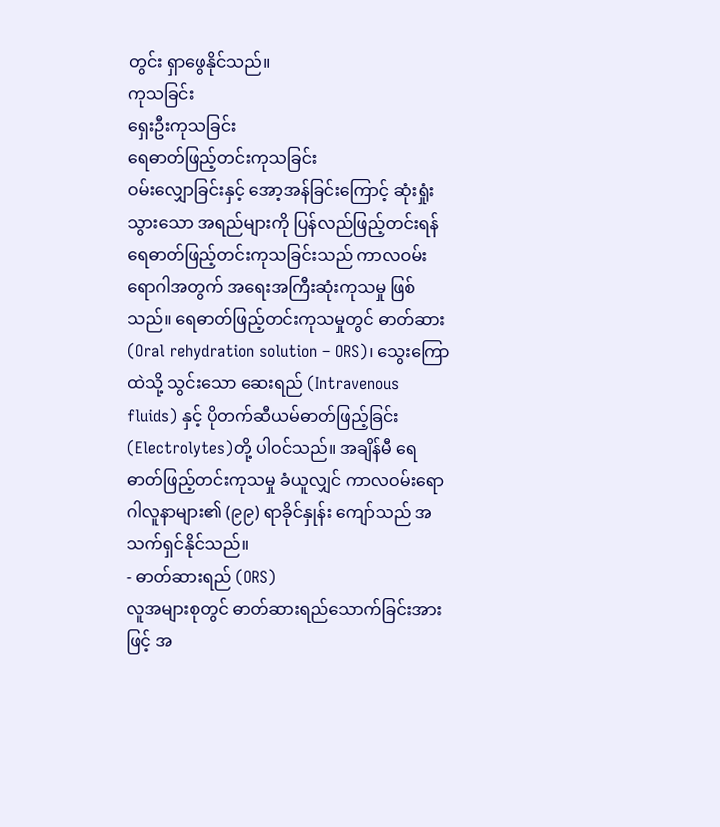တွင်း ရှာဖွေနိုင်သည်။
ကုသခြင်း
ရှေးဦးကုသခြင်း
ရေဓာတ်ဖြည့်တင်းကုသခြင်း
ဝမ်းလျှောခြင်းနှင့် အော့အန်ခြင်းကြောင့် ဆုံးရှုံးသွားသော အရည်များကို ပြန်လည်ဖြည့်တင်းရန် ရေဓာတ်ဖြည့်တင်းကုသခြင်းသည် ကာလဝမ်းရောဂါအတွက် အရေးအကြီးဆုံးကုသမှု ဖြစ်သည်။ ရေဓာတ်ဖြည့်တင်းကုသမှုတွင် ဓာတ်ဆား (Oral rehydration solution – ORS)၊ သွေးကြောထဲသို့ သွင်းသော ဆေးရည် (Intravenous fluids) နှင့် ပိုတက်ဆီယမ်ဓာတ်ဖြည့်ခြင်း (Electrolytes)တို့ ပါဝင်သည်။ အချိန်မီ ရေဓာတ်ဖြည့်တင်းကုသမှု ခံယူလျှင် ကာလဝမ်းရောဂါလူနာများ၏ (၉၉) ရာခိုင်နှုန်း ကျော်သည် အသက်ရှင်နိုင်သည်။
- ဓာတ်ဆားရည် (ORS)
လူအများစုတွင် ဓာတ်ဆားရည်သောက်ခြင်းအားဖြင့် အ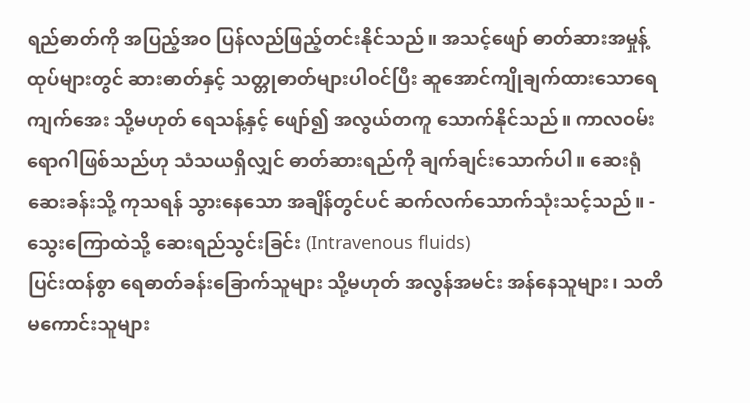ရည်ဓာတ်ကို အပြည့်အဝ ပြန်လည်ဖြည့်တင်းနိုင်သည်။ အသင့်ဖျော် ဓာတ်ဆားအမှုန့်ထုပ်များတွင် ဆားဓာတ်နှင့် သတ္တုဓာတ်များပါဝင်ပြီး ဆူအောင်ကျိုချက်ထားသောရေကျက်အေး သို့မဟုတ် ရေသန့်နှင့် ဖျော်၍ အလွယ်တကူ သောက်နိုင်သည်။ ကာလဝမ်းရောဂါဖြစ်သည်ဟု သံသယရှိလျှင် ဓာတ်ဆားရည်ကို ချက်ချင်းသောက်ပါ။ ဆေးရုံဆေးခန်းသို့ ကုသရန် သွားနေသော အချိန်တွင်ပင် ဆက်လက်သောက်သုံးသင့်သည်။ - သွေးကြောထဲသို့ ဆေးရည်သွင်းခြင်း (Intravenous fluids)
ပြင်းထန်စွာ ရေဓာတ်ခန်းခြောက်သူများ သို့မဟုတ် အလွန်အမင်း အန်နေသူများ၊ သတိမကောင်းသူများ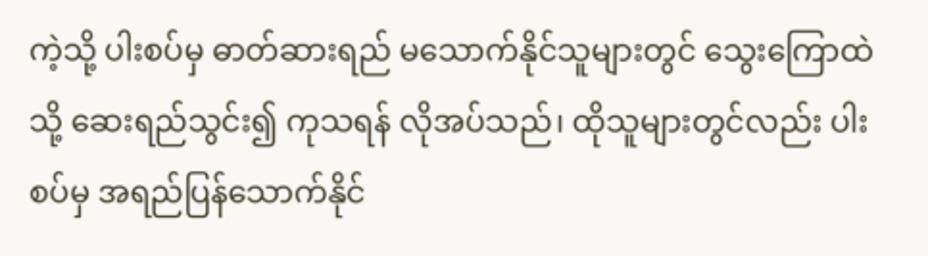ကဲ့သို့ ပါးစပ်မှ ဓာတ်ဆားရည် မသောက်နိုင်သူများတွင် သွေးကြောထဲသို့ ဆေးရည်သွင်း၍ ကုသရန် လိုအပ်သည်၊ ထိုသူများတွင်လည်း ပါးစပ်မှ အရည်ပြန်သောက်နိုင်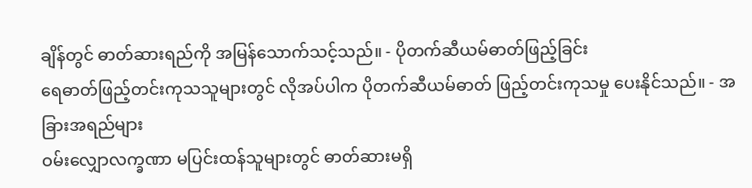ချိန်တွင် ဓာတ်ဆားရည်ကို အမြန်သောက်သင့်သည်။ - ပိုတက်ဆီယမ်ဓာတ်ဖြည့်ခြင်း
ရေဓာတ်ဖြည့်တင်းကုသသူများတွင် လိုအပ်ပါက ပိုတက်ဆီယမ်ဓာတ် ဖြည့်တင်းကုသမှု ပေးနိုင်သည်။ - အခြားအရည်များ
ဝမ်းလျှောလက္ခဏာ မပြင်းထန်သူများတွင် ဓာတ်ဆားမရှိ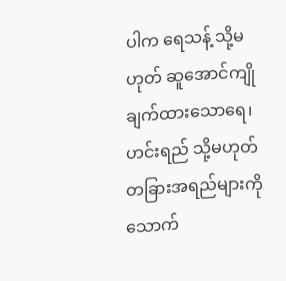ပါက ရေသန့် သို့မဟုတ် ဆူအောင်ကျိုချက်ထားသောရေ၊ ဟင်းရည် သို့မဟုတ် တခြားအရည်များကို သောက်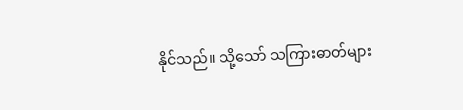နိုင်သည်။ သို့သော် သကြားဓာတ်များ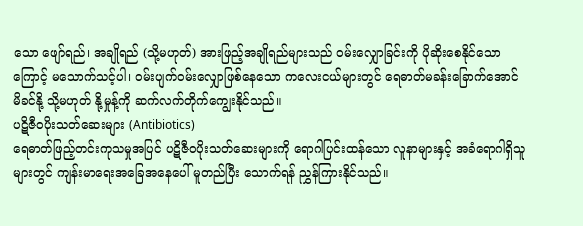သော ဖျော်ရည်၊ အချိုရည် (သို့မဟုတ်) အားဖြည့်အချိုရည်များသည် ဝမ်းလျှောခြင်းကို ပိုဆိုးစေနိုင်သောကြောင့် မသောက်သင့်ပါ၊ ဝမ်းပျက်ဝမ်းလျှောဖြစ်နေသော ကလေးငယ်များတွင် ရေဓာတ်မခန်းခြောက်အောင် မိခင်နို့ သို့မဟုတ် နို့မှုန့်ကို ဆက်လက်တိုက်ကျွေးနိုင်သည်။
ပဋိဇီဝပိုးသတ်ဆေးများ (Antibiotics)
ရေဓာတ်ဖြည့်တင်းကုသမှုအပြင် ပဋိဇီဝပိုးသတ်ဆေးများကို ရောဂါပြင်းထန်သော လူနာများနှင့် အခံရောဂါရှိသူများတွင် ကျန်းမာရေးအခြေအနေပေါ် မူတည်ပြီး သောက်ရန် ညွှန်ကြားနိုင်သည်။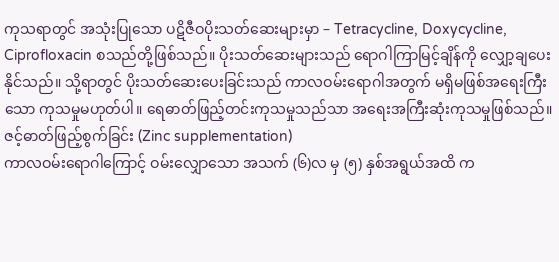ကုသရာတွင် အသုံးပြုသော ပဋိဇီဝပိုးသတ်ဆေးများမှာ – Tetracycline, Doxycycline, Ciprofloxacin စသည်တို့ဖြစ်သည်။ ပိုးသတ်ဆေးများသည် ရောဂါကြာမြင့်ချိန်ကို လျှော့ချပေးနိုင်သည်။ သို့ရာတွင် ပိုးသတ်ဆေးပေးခြင်းသည် ကာလဝမ်းရောဂါအတွက် မရှိမဖြစ်အရေးကြီးသော ကုသမှုမဟုတ်ပါ။ ရေဓာတ်ဖြည့်တင်းကုသမှုသည်သာ အရေးအကြီးဆုံးကုသမှုဖြစ်သည်။
ဇင့်ဓာတ်ဖြည့်စွက်ခြင်း (Zinc supplementation)
ကာလဝမ်းရောဂါကြောင့် ဝမ်းလျှောသော အသက် (၆)လ မှ (၅) နှစ်အရွယ်အထိ က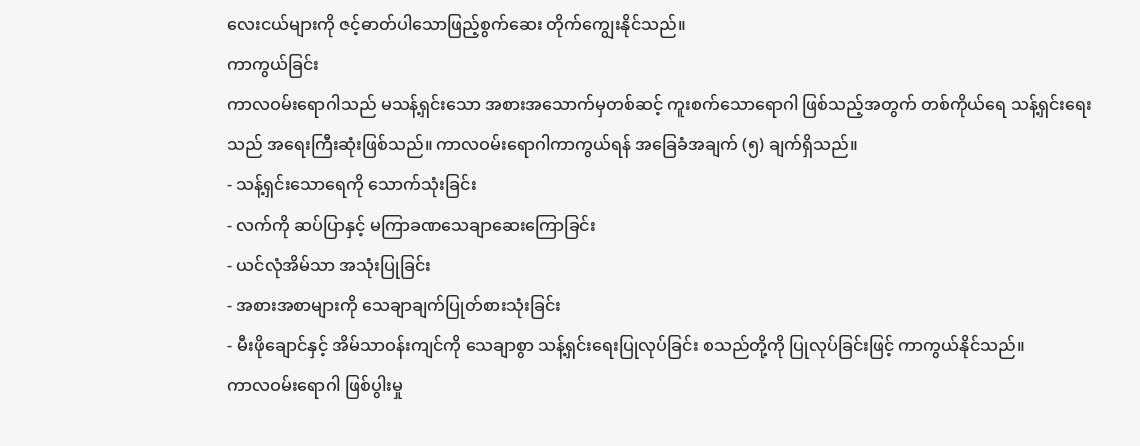လေးငယ်များကို ဇင့်ဓာတ်ပါသောဖြည့်စွက်ဆေး တိုက်ကျွေးနိုင်သည်။
ကာကွယ်ခြင်း
ကာလဝမ်းရောဂါသည် မသန့်ရှင်းသော အစားအသောက်မှတစ်ဆင့် ကူးစက်သောရောဂါ ဖြစ်သည့်အတွက် တစ်ကိုယ်ရေ သန့်ရှင်းရေးသည် အရေးကြီးဆုံးဖြစ်သည်။ ကာလဝမ်းရောဂါကာကွယ်ရန် အခြေခံအချက် (၅) ချက်ရှိသည်။
- သန့်ရှင်းသောရေကို သောက်သုံးခြင်း
- လက်ကို ဆပ်ပြာနှင့် မကြာခဏသေချာဆေးကြောခြင်း
- ယင်လုံအိမ်သာ အသုံးပြုခြင်း
- အစားအစာများကို သေချာချက်ပြုတ်စားသုံးခြင်း
- မီးဖိုချောင်နှင့် အိမ်သာဝန်းကျင်ကို သေချာစွာ သန့်ရှင်းရေးပြုလုပ်ခြင်း စသည်တို့ကို ပြုလုပ်ခြင်းဖြင့် ကာကွယ်နိုင်သည်။
ကာလဝမ်းရောဂါ ဖြစ်ပွါးမှု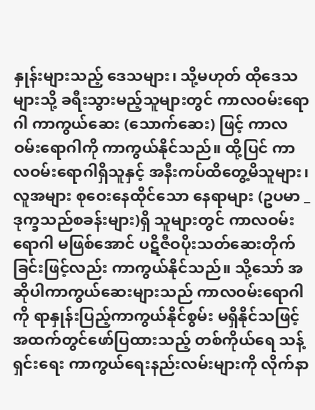နှုန်းများသည့် ဒေသများ၊ သို့မဟုတ် ထိုဒေသများသို့ ခရီးသွားမည့်သူများတွင် ကာလဝမ်းရောဂါ ကာကွယ်ဆေး (သောက်ဆေး) ဖြင့် ကာလဝမ်းရောဂါကို ကာကွယ်နိုင်သည်။ ထို့ပြင် ကာလဝမ်းရောဂါရှိသူနှင့် အနီးကပ်ထိတွေ့မိသူများ၊ လူအများ စုဝေးနေထိုင်သော နေရာများ (ဥပမာ _ ဒုက္ခသည်စခန်းများ)ရှိ သူများတွင် ကာလဝမ်းရောဂါ မဖြစ်အောင် ပဋိဇီဝပိုးသတ်ဆေးတိုက်ခြင်းဖြင့်လည်း ကာကွယ်နိုင်သည်။ သို့သော် အဆိုပါကာကွယ်ဆေးများသည် ကာလဝမ်းရောဂါကို ရာနှုန်းပြည့်ကာကွယ်နိုင်စွမ်း မရှိနိုင်သဖြင့် အထက်တွင်ဖော်ပြထားသည့် တစ်ကိုယ်ရေ သန့်ရှင်းရေး ကာကွယ်ရေးနည်းလမ်းများကို လိုက်နာ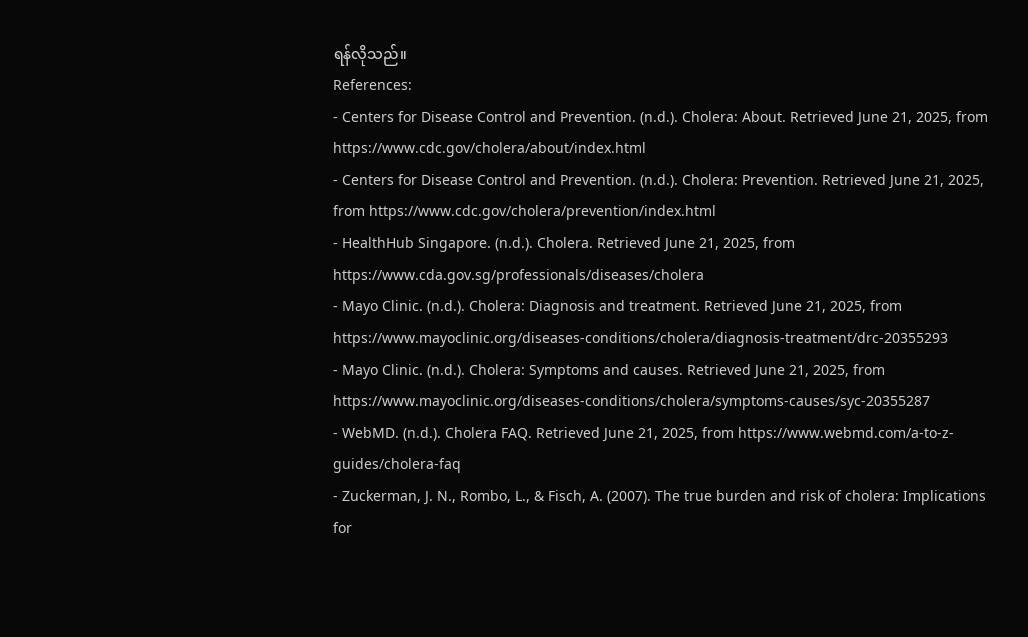ရန်လိုသည်။
References:
- Centers for Disease Control and Prevention. (n.d.). Cholera: About. Retrieved June 21, 2025, from https://www.cdc.gov/cholera/about/index.html
- Centers for Disease Control and Prevention. (n.d.). Cholera: Prevention. Retrieved June 21, 2025, from https://www.cdc.gov/cholera/prevention/index.html
- HealthHub Singapore. (n.d.). Cholera. Retrieved June 21, 2025, from https://www.cda.gov.sg/professionals/diseases/cholera
- Mayo Clinic. (n.d.). Cholera: Diagnosis and treatment. Retrieved June 21, 2025, from https://www.mayoclinic.org/diseases-conditions/cholera/diagnosis-treatment/drc-20355293
- Mayo Clinic. (n.d.). Cholera: Symptoms and causes. Retrieved June 21, 2025, from https://www.mayoclinic.org/diseases-conditions/cholera/symptoms-causes/syc-20355287
- WebMD. (n.d.). Cholera FAQ. Retrieved June 21, 2025, from https://www.webmd.com/a-to-z-guides/cholera-faq
- Zuckerman, J. N., Rombo, L., & Fisch, A. (2007). The true burden and risk of cholera: Implications for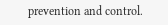prevention and control.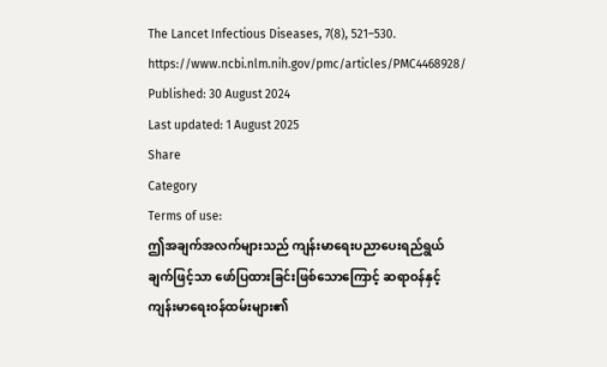The Lancet Infectious Diseases, 7(8), 521–530. https://www.ncbi.nlm.nih.gov/pmc/articles/PMC4468928/
Published: 30 August 2024
Last updated: 1 August 2025
Share
Category
Terms of use:
ဤအချက်အလက်များသည် ကျန်းမာရေးပညာပေးရည်ရွယ်ချက်ဖြင့်သာ ဖော်ပြထားခြင်းဖြစ်သောကြောင့် ဆရာဝန်နှင့် ကျန်းမာရေးဝန်ထမ်းများ၏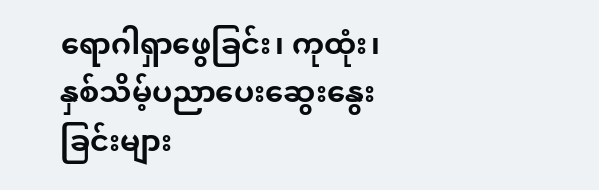ရောဂါရှာဖွေခြင်း၊ ကုထုံး၊ နှစ်သိမ့်ပညာပေးဆွေးနွေးခြင်းများ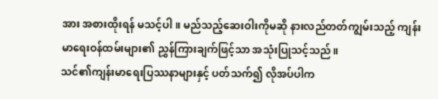အား အစားထိုးရန် မသင့်ပါ။ မည်သည့်ဆေးဝါးကိုမဆို နားလည်တတ်ကျွမ်းသည့် ကျန်းမာရေးဝန်ထမ်းများ၏ ညွှန်ကြားချက်ဖြင့်သာ အသုံးပြုသင့်သည်။
သင်၏ကျန်းမာရေးပြဿနာများနှင့် ပတ်သက်၍ လိုအပ်ပါက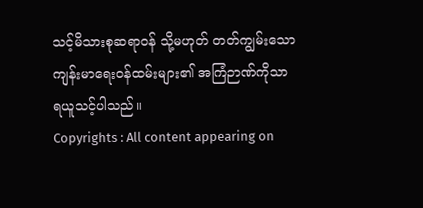သင့်မိသားစုဆရာဝန် သို့မဟုတ် တတ်ကျွမ်းသော ကျန်းမာရေးဝန်ထမ်းများ၏ အကြံဉာဏ်ကိုသာ ရယူသင့်ပါသည်။
Copyrights : All content appearing on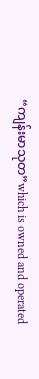“ကျန်းမာသုတ”which is owned and operated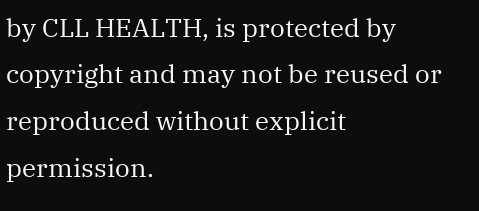by CLL HEALTH, is protected by copyright and may not be reused or reproduced without explicit permission.